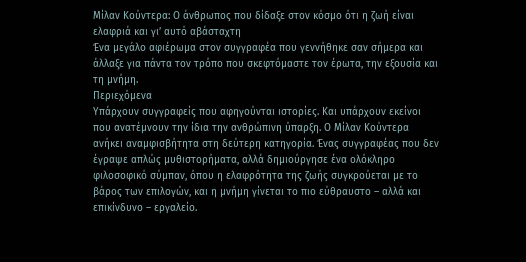Μίλαν Κούντερα: Ο άνθρωπος που δίδαξε στον κόσμο ότι η ζωή είναι ελαφριά και γι’ αυτό αβάσταχτη
Ένα μεγάλο αφιέρωμα στον συγγραφέα που γεννήθηκε σαν σήμερα και άλλαξε για πάντα τον τρόπο που σκεφτόμαστε τον έρωτα, την εξουσία και τη μνήμη.
Περιεχόμενα
Υπάρχουν συγγραφείς που αφηγούνται ιστορίες. Και υπάρχουν εκείνοι που ανατέμνουν την ίδια την ανθρώπινη ύπαρξη. Ο Μίλαν Κούντερα ανήκει αναμφισβήτητα στη δεύτερη κατηγορία. Ένας συγγραφέας που δεν έγραψε απλώς μυθιστορήματα, αλλά δημιούργησε ένα ολόκληρο φιλοσοφικό σύμπαν, όπου η ελαφρότητα της ζωής συγκρούεται με το βάρος των επιλογών, και η μνήμη γίνεται το πιο εύθραυστο – αλλά και επικίνδυνο – εργαλείο.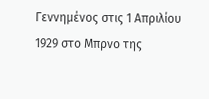Γεννημένος στις 1 Απριλίου 1929 στο Μπρνο της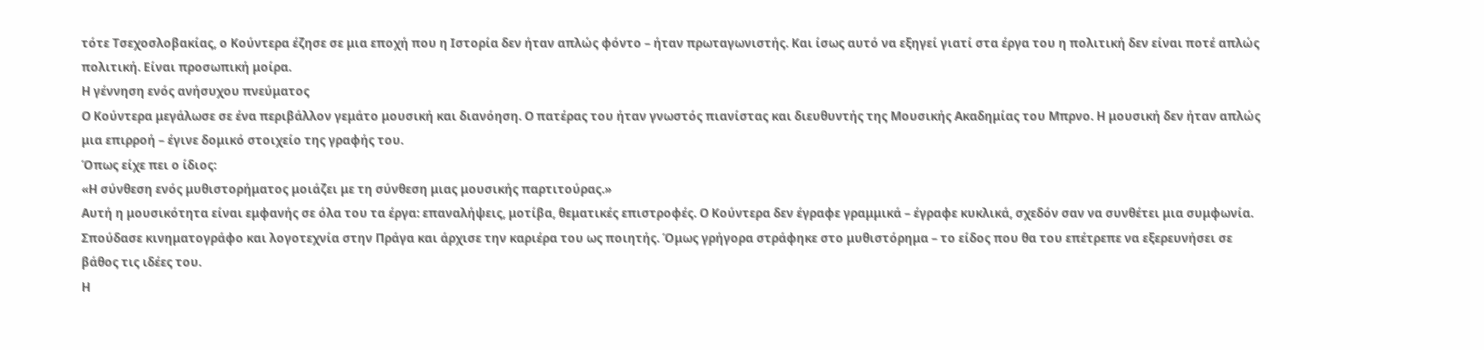τότε Τσεχοσλοβακίας, ο Κούντερα έζησε σε μια εποχή που η Ιστορία δεν ήταν απλώς φόντο – ήταν πρωταγωνιστής. Και ίσως αυτό να εξηγεί γιατί στα έργα του η πολιτική δεν είναι ποτέ απλώς πολιτική. Είναι προσωπική μοίρα.
Η γέννηση ενός ανήσυχου πνεύματος
Ο Κούντερα μεγάλωσε σε ένα περιβάλλον γεμάτο μουσική και διανόηση. Ο πατέρας του ήταν γνωστός πιανίστας και διευθυντής της Μουσικής Ακαδημίας του Μπρνο. Η μουσική δεν ήταν απλώς μια επιρροή – έγινε δομικό στοιχείο της γραφής του.
Όπως είχε πει ο ίδιος:
«Η σύνθεση ενός μυθιστορήματος μοιάζει με τη σύνθεση μιας μουσικής παρτιτούρας.»
Αυτή η μουσικότητα είναι εμφανής σε όλα του τα έργα: επαναλήψεις, μοτίβα, θεματικές επιστροφές. Ο Κούντερα δεν έγραφε γραμμικά – έγραφε κυκλικά, σχεδόν σαν να συνθέτει μια συμφωνία.
Σπούδασε κινηματογράφο και λογοτεχνία στην Πράγα και άρχισε την καριέρα του ως ποιητής. Όμως γρήγορα στράφηκε στο μυθιστόρημα – το είδος που θα του επέτρεπε να εξερευνήσει σε βάθος τις ιδέες του.
Η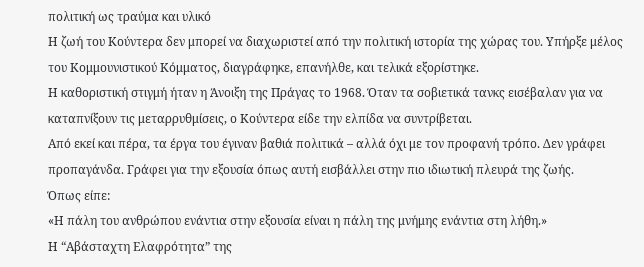πολιτική ως τραύμα και υλικό
Η ζωή του Κούντερα δεν μπορεί να διαχωριστεί από την πολιτική ιστορία της χώρας του. Υπήρξε μέλος του Κομμουνιστικού Κόμματος, διαγράφηκε, επανήλθε, και τελικά εξορίστηκε.
Η καθοριστική στιγμή ήταν η Άνοιξη της Πράγας το 1968. Όταν τα σοβιετικά τανκς εισέβαλαν για να καταπνίξουν τις μεταρρυθμίσεις, ο Κούντερα είδε την ελπίδα να συντρίβεται.
Από εκεί και πέρα, τα έργα του έγιναν βαθιά πολιτικά – αλλά όχι με τον προφανή τρόπο. Δεν γράφει προπαγάνδα. Γράφει για την εξουσία όπως αυτή εισβάλλει στην πιο ιδιωτική πλευρά της ζωής.
Όπως είπε:
«Η πάλη του ανθρώπου ενάντια στην εξουσία είναι η πάλη της μνήμης ενάντια στη λήθη.»
Η “Αβάσταχτη Ελαφρότητα” της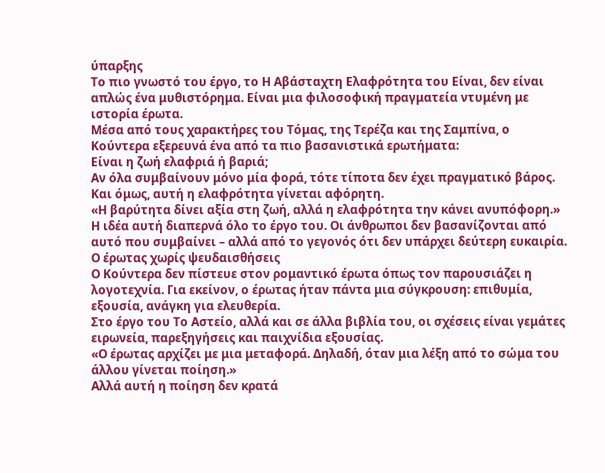ύπαρξης
Το πιο γνωστό του έργο, το Η Αβάσταχτη Ελαφρότητα του Είναι, δεν είναι απλώς ένα μυθιστόρημα. Είναι μια φιλοσοφική πραγματεία ντυμένη με ιστορία έρωτα.
Μέσα από τους χαρακτήρες του Τόμας, της Τερέζα και της Σαμπίνα, ο Κούντερα εξερευνά ένα από τα πιο βασανιστικά ερωτήματα:
Είναι η ζωή ελαφριά ή βαριά;
Αν όλα συμβαίνουν μόνο μία φορά, τότε τίποτα δεν έχει πραγματικό βάρος. Και όμως, αυτή η ελαφρότητα γίνεται αφόρητη.
«Η βαρύτητα δίνει αξία στη ζωή, αλλά η ελαφρότητα την κάνει ανυπόφορη.»
Η ιδέα αυτή διαπερνά όλο το έργο του. Οι άνθρωποι δεν βασανίζονται από αυτό που συμβαίνει – αλλά από το γεγονός ότι δεν υπάρχει δεύτερη ευκαιρία.
Ο έρωτας χωρίς ψευδαισθήσεις
Ο Κούντερα δεν πίστευε στον ρομαντικό έρωτα όπως τον παρουσιάζει η λογοτεχνία. Για εκείνον, ο έρωτας ήταν πάντα μια σύγκρουση: επιθυμία, εξουσία, ανάγκη για ελευθερία.
Στο έργο του Το Αστείο, αλλά και σε άλλα βιβλία του, οι σχέσεις είναι γεμάτες ειρωνεία, παρεξηγήσεις και παιχνίδια εξουσίας.
«Ο έρωτας αρχίζει με μια μεταφορά. Δηλαδή, όταν μια λέξη από το σώμα του άλλου γίνεται ποίηση.»
Αλλά αυτή η ποίηση δεν κρατά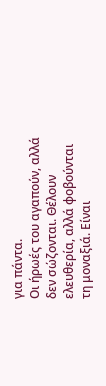για πάντα.
Οι ήρωές του αγαπούν, αλλά δεν σώζονται. Θέλουν ελευθερία, αλλά φοβούνται τη μοναξιά. Είναι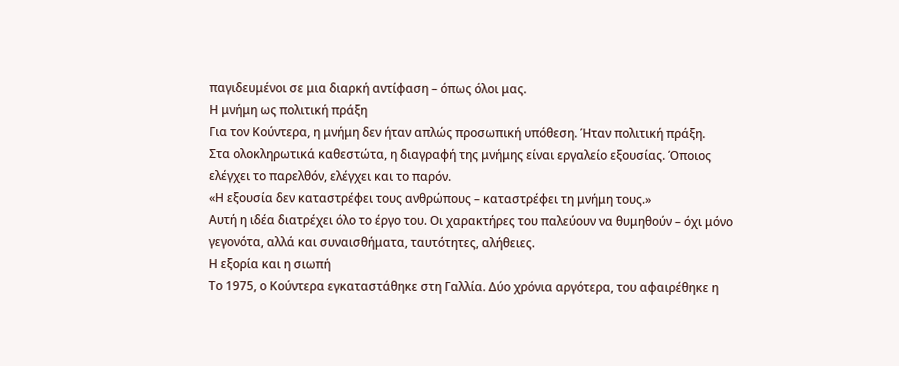παγιδευμένοι σε μια διαρκή αντίφαση – όπως όλοι μας.
Η μνήμη ως πολιτική πράξη
Για τον Κούντερα, η μνήμη δεν ήταν απλώς προσωπική υπόθεση. Ήταν πολιτική πράξη.
Στα ολοκληρωτικά καθεστώτα, η διαγραφή της μνήμης είναι εργαλείο εξουσίας. Όποιος ελέγχει το παρελθόν, ελέγχει και το παρόν.
«Η εξουσία δεν καταστρέφει τους ανθρώπους – καταστρέφει τη μνήμη τους.»
Αυτή η ιδέα διατρέχει όλο το έργο του. Οι χαρακτήρες του παλεύουν να θυμηθούν – όχι μόνο γεγονότα, αλλά και συναισθήματα, ταυτότητες, αλήθειες.
Η εξορία και η σιωπή
Το 1975, ο Κούντερα εγκαταστάθηκε στη Γαλλία. Δύο χρόνια αργότερα, του αφαιρέθηκε η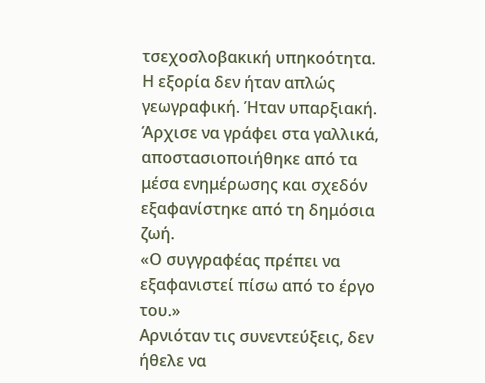τσεχοσλοβακική υπηκοότητα.
Η εξορία δεν ήταν απλώς γεωγραφική. Ήταν υπαρξιακή.
Άρχισε να γράφει στα γαλλικά, αποστασιοποιήθηκε από τα μέσα ενημέρωσης και σχεδόν εξαφανίστηκε από τη δημόσια ζωή.
«Ο συγγραφέας πρέπει να εξαφανιστεί πίσω από το έργο του.»
Αρνιόταν τις συνεντεύξεις, δεν ήθελε να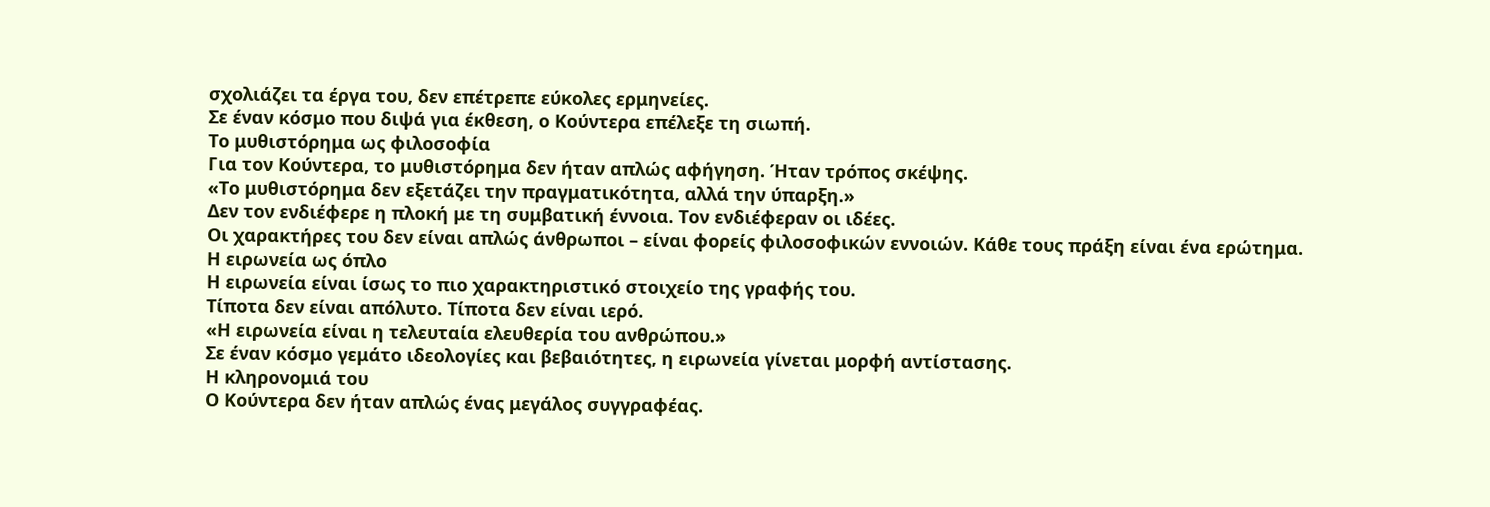σχολιάζει τα έργα του, δεν επέτρεπε εύκολες ερμηνείες.
Σε έναν κόσμο που διψά για έκθεση, ο Κούντερα επέλεξε τη σιωπή.
Το μυθιστόρημα ως φιλοσοφία
Για τον Κούντερα, το μυθιστόρημα δεν ήταν απλώς αφήγηση. Ήταν τρόπος σκέψης.
«Το μυθιστόρημα δεν εξετάζει την πραγματικότητα, αλλά την ύπαρξη.»
Δεν τον ενδιέφερε η πλοκή με τη συμβατική έννοια. Τον ενδιέφεραν οι ιδέες.
Οι χαρακτήρες του δεν είναι απλώς άνθρωποι – είναι φορείς φιλοσοφικών εννοιών. Κάθε τους πράξη είναι ένα ερώτημα.
Η ειρωνεία ως όπλο
Η ειρωνεία είναι ίσως το πιο χαρακτηριστικό στοιχείο της γραφής του.
Τίποτα δεν είναι απόλυτο. Τίποτα δεν είναι ιερό.
«Η ειρωνεία είναι η τελευταία ελευθερία του ανθρώπου.»
Σε έναν κόσμο γεμάτο ιδεολογίες και βεβαιότητες, η ειρωνεία γίνεται μορφή αντίστασης.
Η κληρονομιά του
Ο Κούντερα δεν ήταν απλώς ένας μεγάλος συγγραφέας.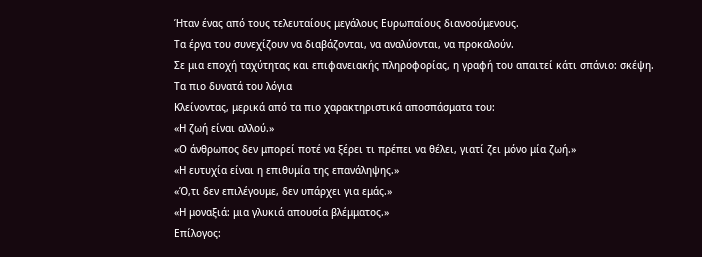Ήταν ένας από τους τελευταίους μεγάλους Ευρωπαίους διανοούμενους.
Τα έργα του συνεχίζουν να διαβάζονται, να αναλύονται, να προκαλούν.
Σε μια εποχή ταχύτητας και επιφανειακής πληροφορίας, η γραφή του απαιτεί κάτι σπάνιο: σκέψη.
Τα πιο δυνατά του λόγια
Κλείνοντας, μερικά από τα πιο χαρακτηριστικά αποσπάσματα του:
«Η ζωή είναι αλλού.»
«Ο άνθρωπος δεν μπορεί ποτέ να ξέρει τι πρέπει να θέλει, γιατί ζει μόνο μία ζωή.»
«Η ευτυχία είναι η επιθυμία της επανάληψης.»
«Ό,τι δεν επιλέγουμε, δεν υπάρχει για εμάς.»
«Η μοναξιά: μια γλυκιά απουσία βλέμματος.»
Επίλογος: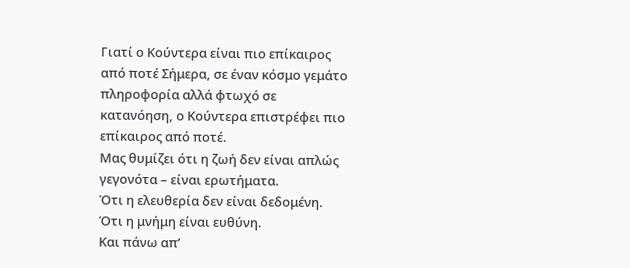Γιατί ο Κούντερα είναι πιο επίκαιρος από ποτέ Σήμερα, σε έναν κόσμο γεμάτο πληροφορία αλλά φτωχό σε κατανόηση, ο Κούντερα επιστρέφει πιο επίκαιρος από ποτέ.
Μας θυμίζει ότι η ζωή δεν είναι απλώς γεγονότα – είναι ερωτήματα.
Ότι η ελευθερία δεν είναι δεδομένη.
Ότι η μνήμη είναι ευθύνη.
Και πάνω απ’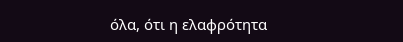όλα, ότι η ελαφρότητα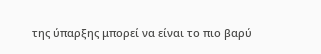της ύπαρξης μπορεί να είναι το πιο βαρύ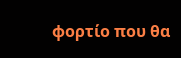φορτίο που θα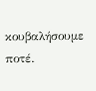κουβαλήσουμε ποτέ.